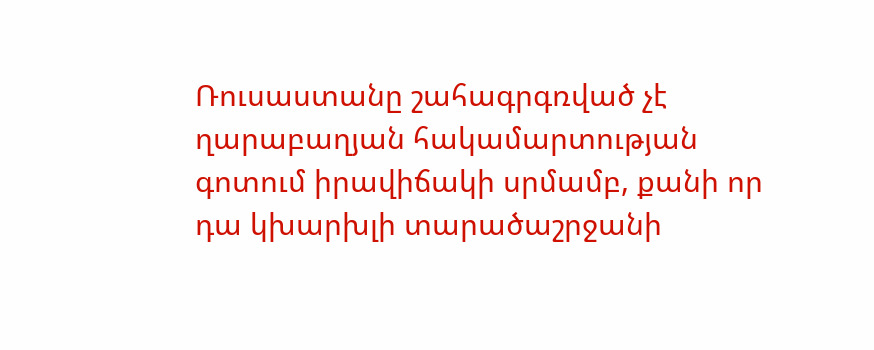Ռուսաստանը շահագրգռված չէ ղարաբաղյան հակամարտության գոտում իրավիճակի սրմամբ, քանի որ դա կխարխլի տարածաշրջանի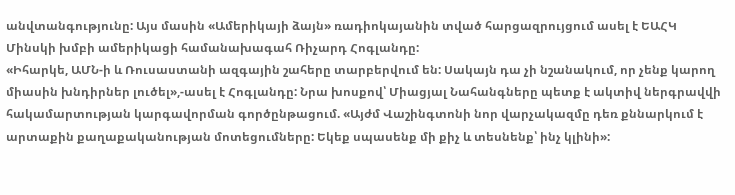անվտանգությունը: Այս մասին «Ամերիկայի ձայն» ռադիոկայանին տված հարցազրույցում ասել է ԵԱՀԿ Մինսկի խմբի ամերիկացի համանախագահ Ռիչարդ Հոգլանդը:
«Իհարկե, ԱՄՆ-ի և Ռուսաստանի ազգային շահերը տարբերվում են: Սակայն դա չի նշանակում, որ չենք կարող միասին խնդիրներ լուծել»,-ասել է Հոգլանդը: Նրա խոսքով՝ Միացյալ Նահանգները պետք է ակտիվ ներգրավվի հակամարտության կարգավորման գործընթացում. «Այժմ Վաշինգտոնի նոր վարչակազմը դեռ քննարկում է արտաքին քաղաքականության մոտեցումները: Եկեք սպասենք մի քիչ և տեսնենք՝ ինչ կլինի»: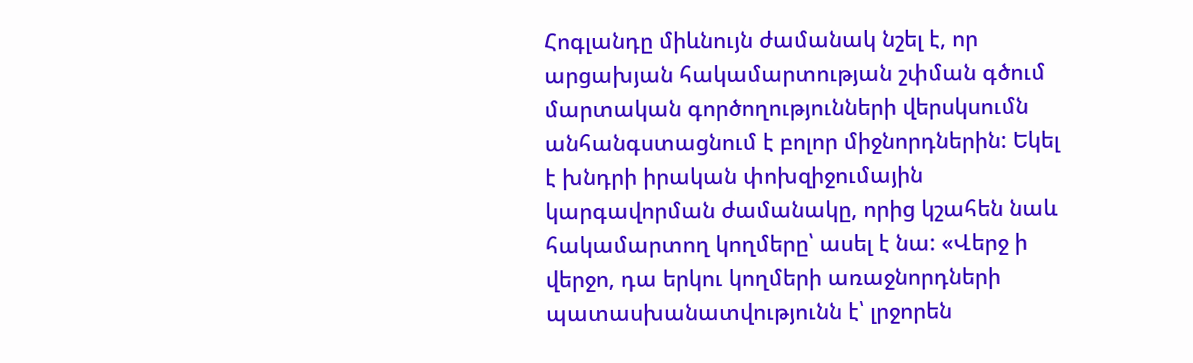Հոգլանդը միևնույն ժամանակ նշել է, որ արցախյան հակամարտության շփման գծում մարտական գործողությունների վերսկսումն անհանգստացնում է բոլոր միջնորդներին: Եկել է խնդրի իրական փոխզիջումային կարգավորման ժամանակը, որից կշահեն նաև հակամարտող կողմերը՝ ասել է նա: «Վերջ ի վերջո, դա երկու կողմերի առաջնորդների պատասխանատվությունն է՝ լրջորեն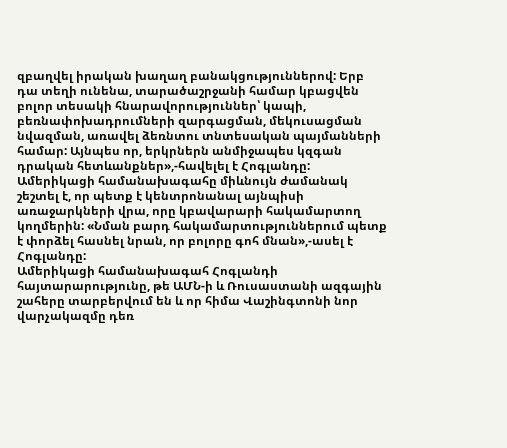զբաղվել իրական խաղաղ բանակցություններով: Երբ դա տեղի ունենա, տարածաշրջանի համար կբացվեն բոլոր տեսակի հնարավորություններ՝ կապի, բեռնափոխադրումների զարգացման, մեկուսացման նվազման, առավել ձեռնտու տնտեսական պայմանների համար: Այնպես որ, երկրներն անմիջապես կզգան դրական հետևանքներ»,-հավելել է Հոգլանդը:
Ամերիկացի համանախագահը միևնույն ժամանակ շեշտել է, որ պետք է կենտրոնանալ այնպիսի առաջարկների վրա, որը կբավարարի հակամարտող կողմերին: «Նման բարդ հակամարտություններում պետք է փորձել հասնել նրան, որ բոլորը գոհ մնան»,-ասել է Հոգլանդը:
Ամերիկացի համանախագահ Հոգլանդի հայտարարությունը, թե ԱՄՆ-ի և Ռուսաստանի ազգային շահերը տարբերվում են և որ հիմա Վաշինգտոնի նոր վարչակազմը դեռ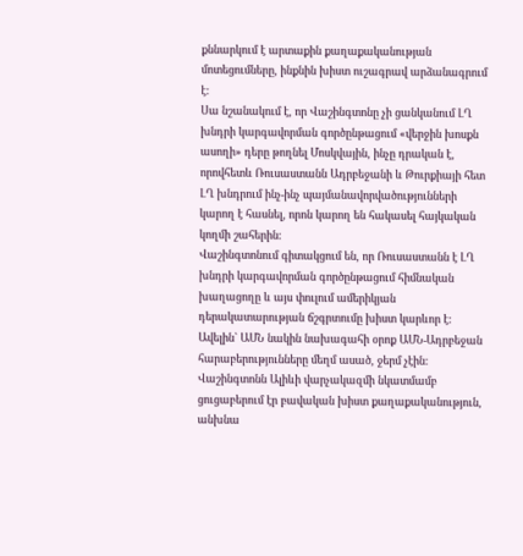քննարկում է արտաքին քաղաքականության մոտեցումները, ինքնին խիստ ուշագրավ արձանագրում է:
Սա նշանակում է, որ Վաշինգտոնը չի ցանկանում ԼՂ խնդրի կարգավորման գործընթացում «վերջին խոսքն ասողի» դերը թողնել Մոսկվային, ինչը դրական է, որովհետև Ռուսաստանն Ադրբեջանի և Թուրքիայի հետ ԼՂ խնդրում ինչ-ինչ պայմանավորվածությունների կարող է հասնել, որոն կարող են հակասել հայկական կողմի շահերին:
Վաշինգտոնում գիտակցում են, որ Ռուսաստանն է ԼՂ խնդրի կարգավորման գործընթացում հիմնական խաղացողը և այս փուլում ամերիկյան դերակատարության ճշգրտումը խիստ կարևոր է:
Ավելին` ԱՄՆ նակին նախագահի օրոք ԱՄՆ-Ադրբեջան հարաբերությունները մեղմ ասած, ջերմ չէին: Վաշինգտոնն Ալիևի վարչակազմի նկատմամբ ցուցաբերում էր բավական խիստ քաղաքականություն, անխնա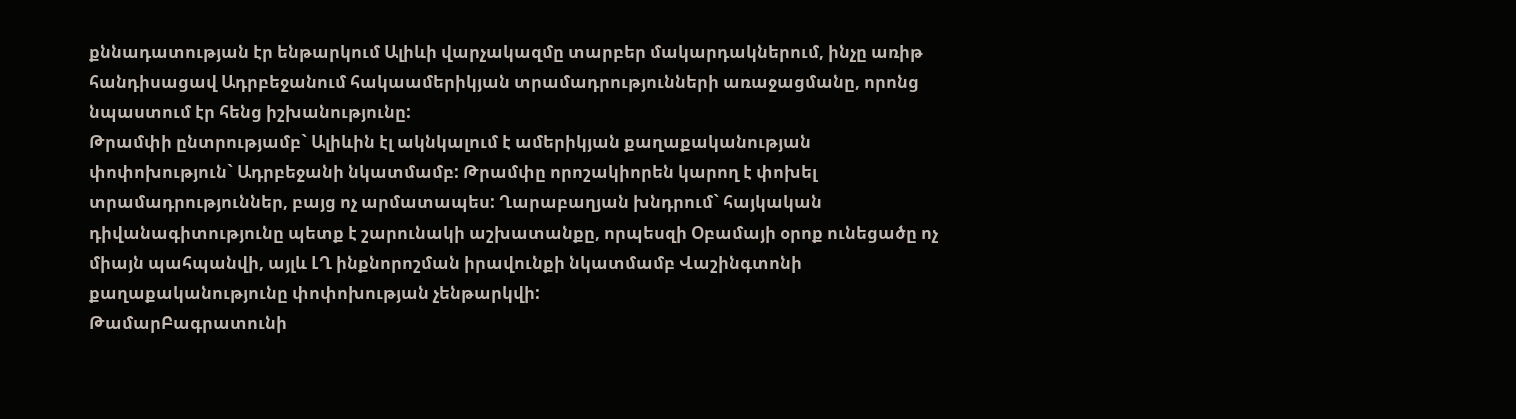քննադատության էր ենթարկում Ալիևի վարչակազմը տարբեր մակարդակներում, ինչը առիթ հանդիսացավ Ադրբեջանում հակաամերիկյան տրամադրությունների առաջացմանը, որոնց նպաստում էր հենց իշխանությունը:
Թրամփի ընտրությամբ` Ալիևին էլ ակնկալում է ամերիկյան քաղաքականության փոփոխություն` Ադրբեջանի նկատմամբ: Թրամփը որոշակիորեն կարող է փոխել տրամադրություններ, բայց ոչ արմատապես: Ղարաբաղյան խնդրում` հայկական դիվանագիտությունը պետք է շարունակի աշխատանքը, որպեսզի Օբամայի օրոք ունեցածը ոչ միայն պահպանվի, այլև ԼՂ ինքնորոշման իրավունքի նկատմամբ Վաշինգտոնի քաղաքականությունը փոփոխության չենթարկվի:
ԹամարԲագրատունի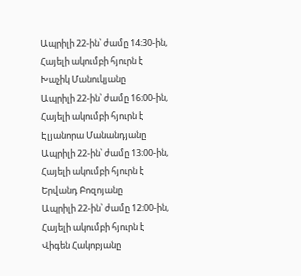Ապրիլի 22-ին՝ ժամը 14։30-ին, Հայելի ակումբի հյուրն է Խաչիկ Մանուկյանը
Ապրիլի 22-ին՝ ժամը 16։00-ին, Հայելի ակումբի հյուրն է Էլյանորա Մանանդյանը
Ապրիլի 22-ին՝ ժամը 13։00-ին, Հայելի ակումբի հյուրն է Երվանդ Բոզոյանը
Ապրիլի 22-ին՝ ժամը 12։00-ին, Հայելի ակումբի հյուրն է Վիգեն Հակոբյանը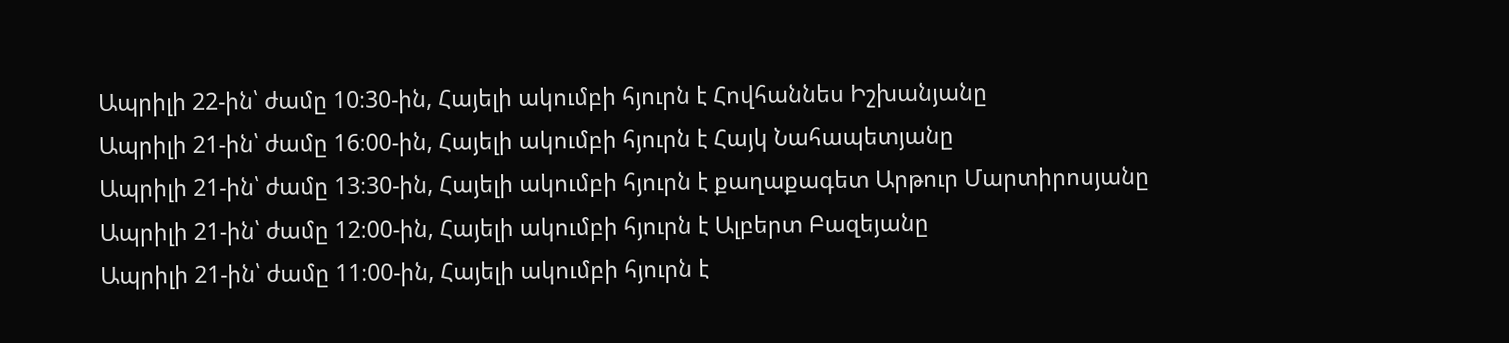Ապրիլի 22-ին՝ ժամը 10։30-ին, Հայելի ակումբի հյուրն է Հովհաննես Իշխանյանը
Ապրիլի 21-ին՝ ժամը 16։00-ին, Հայելի ակումբի հյուրն է Հայկ Նահապետյանը
Ապրիլի 21-ին՝ ժամը 13։30-ին, Հայելի ակումբի հյուրն է քաղաքագետ Արթուր Մարտիրոսյանը
Ապրիլի 21-ին՝ ժամը 12։00-ին, Հայելի ակումբի հյուրն է Ալբերտ Բազեյանը
Ապրիլի 21-ին՝ ժամը 11։00-ին, Հայելի ակումբի հյուրն է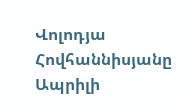Վոլոդյա Հովհաննիսյանը
Ապրիլի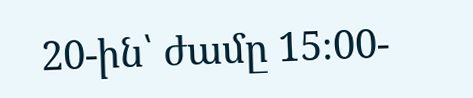20-ին՝ ժամը 15։00-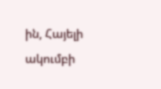ին, Հայելի ակումբի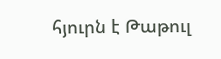հյուրն է Թաթուլ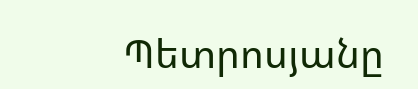Պետրոսյանը